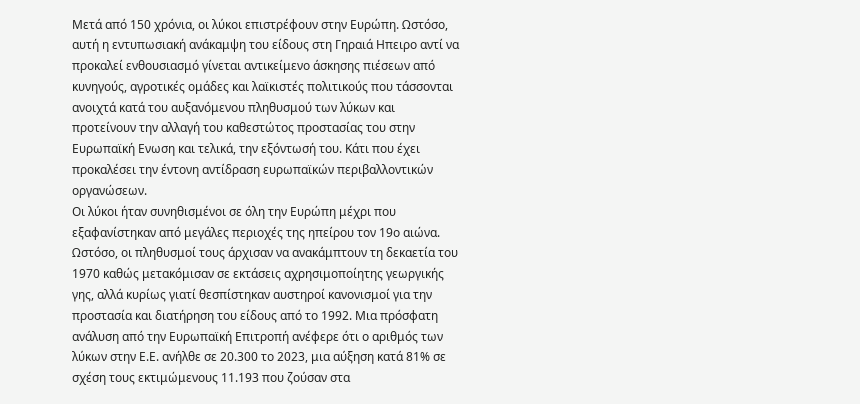Μετά από 150 χρόνια, οι λύκοι επιστρέφουν στην Ευρώπη. Ωστόσο, αυτή η εντυπωσιακή ανάκαμψη του είδους στη Γηραιά Hπειρο αντί να προκαλεί ενθουσιασμό γίνεται αντικείμενο άσκησης πιέσεων από κυνηγούς, αγροτικές ομάδες και λαϊκιστές πολιτικούς που τάσσονται ανοιχτά κατά του αυξανόμενου πληθυσμού των λύκων και προτείνουν την αλλαγή του καθεστώτος προστασίας του στην Ευρωπαϊκή Ενωση και τελικά, την εξόντωσή του. Κάτι που έχει προκαλέσει την έντονη αντίδραση ευρωπαϊκών περιβαλλοντικών οργανώσεων.
Οι λύκοι ήταν συνηθισμένοι σε όλη την Ευρώπη μέχρι που εξαφανίστηκαν από μεγάλες περιοχές της ηπείρου τον 19ο αιώνα. Ωστόσο, οι πληθυσμοί τους άρχισαν να ανακάμπτουν τη δεκαετία του 1970 καθώς μετακόμισαν σε εκτάσεις αχρησιμοποίητης γεωργικής γης, αλλά κυρίως γιατί θεσπίστηκαν αυστηροί κανονισμοί για την προστασία και διατήρηση του είδους από το 1992. Μια πρόσφατη ανάλυση από την Ευρωπαϊκή Επιτροπή ανέφερε ότι ο αριθμός των λύκων στην Ε.Ε. ανήλθε σε 20.300 το 2023, μια αύξηση κατά 81% σε σχέση τους εκτιμώμενους 11.193 που ζούσαν στα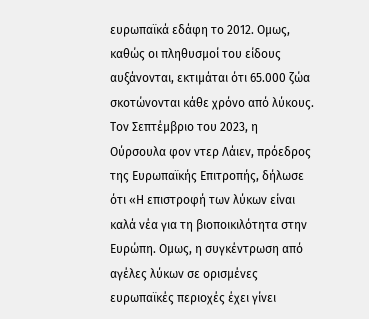ευρωπαϊκά εδάφη το 2012. Ομως, καθώς οι πληθυσμοί του είδους αυξάνονται, εκτιμάται ότι 65.000 ζώα σκοτώνονται κάθε χρόνο από λύκους.
Τον Σεπτέμβριο του 2023, η Ούρσουλα φον ντερ Λάιεν, πρόεδρος της Ευρωπαϊκής Επιτροπής, δήλωσε ότι «Η επιστροφή των λύκων είναι καλά νέα για τη βιοποικιλότητα στην Ευρώπη. Ομως, η συγκέντρωση από αγέλες λύκων σε ορισμένες ευρωπαϊκές περιοχές έχει γίνει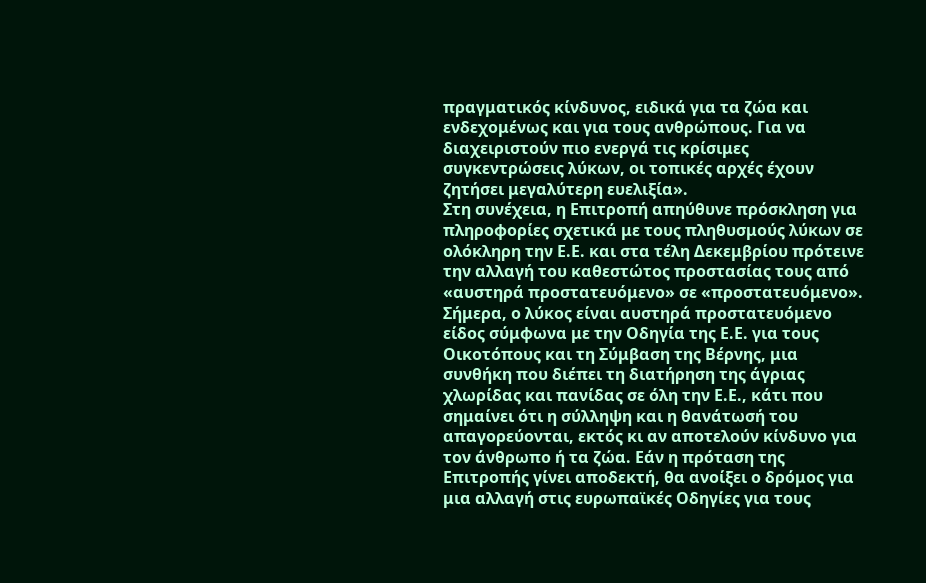πραγματικός κίνδυνος, ειδικά για τα ζώα και ενδεχομένως και για τους ανθρώπους. Για να διαχειριστούν πιο ενεργά τις κρίσιμες συγκεντρώσεις λύκων, οι τοπικές αρχές έχουν ζητήσει μεγαλύτερη ευελιξία».
Στη συνέχεια, η Επιτροπή απηύθυνε πρόσκληση για πληροφορίες σχετικά με τους πληθυσμούς λύκων σε ολόκληρη την Ε.Ε. και στα τέλη Δεκεμβρίου πρότεινε την αλλαγή του καθεστώτος προστασίας τους από «αυστηρά προστατευόμενο» σε «προστατευόμενο». Σήμερα, ο λύκος είναι αυστηρά προστατευόμενο είδος σύμφωνα με την Οδηγία της Ε.Ε. για τους Οικοτόπους και τη Σύμβαση της Βέρνης, μια συνθήκη που διέπει τη διατήρηση της άγριας χλωρίδας και πανίδας σε όλη την Ε.Ε., κάτι που σημαίνει ότι η σύλληψη και η θανάτωσή του απαγορεύονται, εκτός κι αν αποτελούν κίνδυνο για τον άνθρωπο ή τα ζώα. Εάν η πρόταση της Επιτροπής γίνει αποδεκτή, θα ανοίξει ο δρόμος για μια αλλαγή στις ευρωπαϊκές Οδηγίες για τους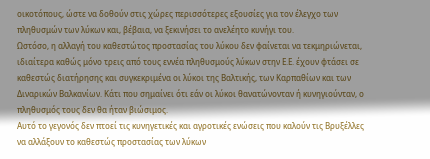οικοτόπους, ώστε να δοθούν στις χώρες περισσότερες εξουσίες για τον έλεγχο των πληθυσμών των λύκων και, βέβαια, να ξεκινήσει το ανελέητο κυνήγι του.
Ωστόσο, η αλλαγή του καθεστώτος προστασίας του λύκου δεν φαίνεται να τεκμηριώνεται, ιδιαίτερα καθώς μόνο τρεις από τους εννέα πληθυσμούς λύκων στην Ε.Ε. έχουν φτάσει σε καθεστώς διατήρησης και συγκεκριμένα οι λύκοι της Βαλτικής, των Καρπαθίων και των Διναρικών Βαλκανίων. Κάτι που σημαίνει ότι εάν οι λύκοι θανατώνονταν ή κυνηγιούνταν, ο πληθυσμός τους δεν θα ήταν βιώσιμος.
Αυτό το γεγονός δεν πτοεί τις κυνηγετικές και αγροτικές ενώσεις που καλούν τις Βρυξέλλες να αλλάξουν το καθεστώς προστασίας των λύκων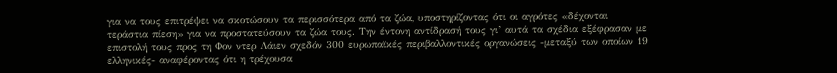για να τους επιτρέψει να σκοτώσουν τα περισσότερα από τα ζώα, υποστηρίζοντας ότι οι αγρότες «δέχονται τεράστια πίεση» για να προστατεύσουν τα ζώα τους. Την έντονη αντίδρασή τους γι’ αυτά τα σχέδια εξέφρασαν με επιστολή τους προς τη Φον ντερ Λάιεν σχεδόν 300 ευρωπαϊκές περιβαλλοντικές οργανώσεις -μεταξύ των οποίων 19 ελληνικές- αναφέροντας ότι η τρέχουσα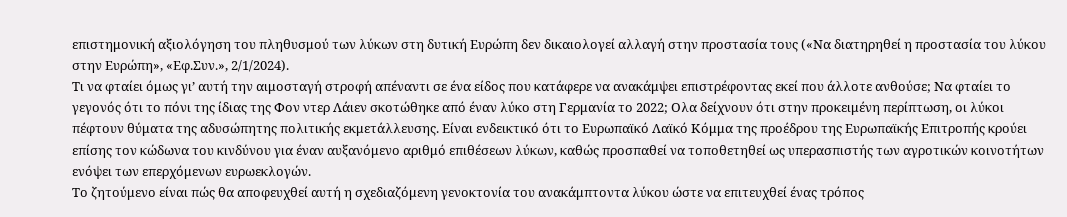επιστημονική αξιολόγηση του πληθυσμού των λύκων στη δυτική Ευρώπη δεν δικαιολογεί αλλαγή στην προστασία τους («Να διατηρηθεί η προστασία του λύκου στην Ευρώπη», «Εφ.Συν.», 2/1/2024).
Τι να φταίει όμως γι’ αυτή την αιμοσταγή στροφή απέναντι σε ένα είδος που κατάφερε να ανακάμψει επιστρέφοντας εκεί που άλλοτε ανθούσε; Να φταίει το γεγονός ότι το πόνι της ίδιας της Φον ντερ Λάιεν σκοτώθηκε από έναν λύκο στη Γερμανία το 2022; Ολα δείχνουν ότι στην προκειμένη περίπτωση, οι λύκοι πέφτουν θύματα της αδυσώπητης πολιτικής εκμετάλλευσης. Είναι ενδεικτικό ότι το Ευρωπαϊκό Λαϊκό Κόμμα της προέδρου της Ευρωπαϊκής Επιτροπής κρούει επίσης τον κώδωνα του κινδύνου για έναν αυξανόμενο αριθμό επιθέσεων λύκων, καθώς προσπαθεί να τοποθετηθεί ως υπερασπιστής των αγροτικών κοινοτήτων ενόψει των επερχόμενων ευρωεκλογών.
Το ζητούμενο είναι πώς θα αποφευχθεί αυτή η σχεδιαζόμενη γενοκτονία του ανακάμπτοντα λύκου ώστε να επιτευχθεί ένας τρόπος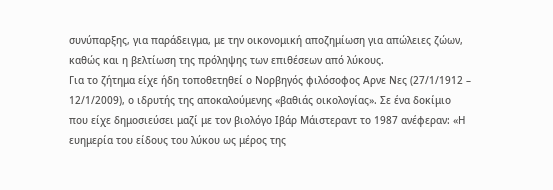συνύπαρξης, για παράδειγμα, με την οικονομική αποζημίωση για απώλειες ζώων, καθώς και η βελτίωση της πρόληψης των επιθέσεων από λύκους.
Για το ζήτημα είχε ήδη τοποθετηθεί ο Νορβηγός φιλόσοφος Αρνε Νες (27/1/1912 – 12/1/2009), ο ιδρυτής της αποκαλούμενης «βαθιάς οικολογίας». Σε ένα δοκίμιο που είχε δημοσιεύσει μαζί με τον βιολόγο Ιβάρ Μάιστεραντ το 1987 ανέφεραν: «Η ευημερία του είδους του λύκου ως μέρος της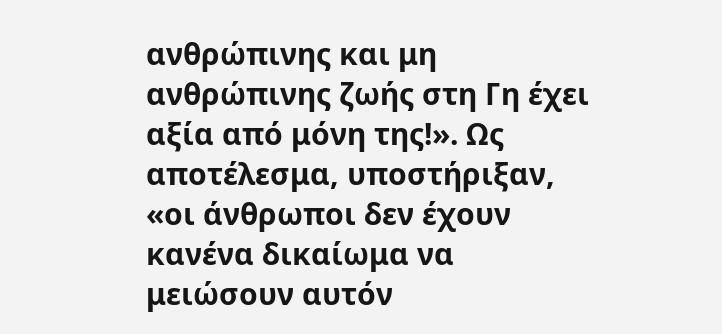ανθρώπινης και μη ανθρώπινης ζωής στη Γη έχει αξία από μόνη της!». Ως αποτέλεσμα, υποστήριξαν, «οι άνθρωποι δεν έχουν κανένα δικαίωμα να μειώσουν αυτόν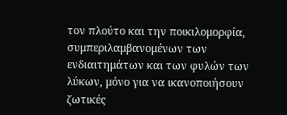τον πλούτο και την ποικιλομορφία, συμπεριλαμβανομένων των ενδιαιτημάτων και των φυλών των λύκων, μόνο για να ικανοποιήσουν ζωτικές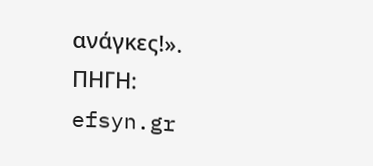ανάγκες!».
ΠΗΓΗ: efsyn.gr